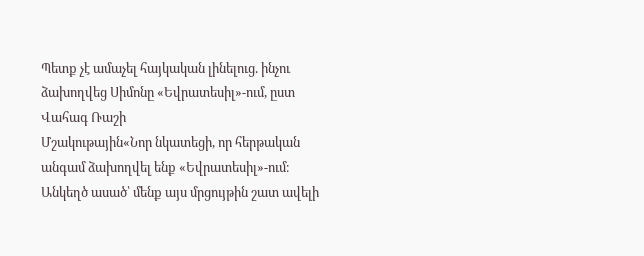Պետք չէ ամաչել հայկական լինելուց. ինչու ձախողվեց Սիմոնը «Եվրատեսիլ»-ում, ըստ Վահագ Ռաշի
Մշակութային«Նոր նկատեցի, որ հերթական անգամ ձախողվել ենք «Եվրատեսիլ»-ում։ Անկեղծ ասած՝ մենք այս մրցույթին շատ ավելի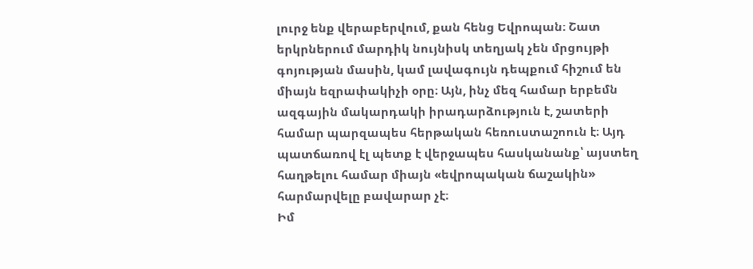լուրջ ենք վերաբերվում, քան հենց Եվրոպան։ Շատ երկրներում մարդիկ նույնիսկ տեղյակ չեն մրցույթի գոյության մասին, կամ լավագույն դեպքում հիշում են միայն եզրափակիչի օրը։ Այն, ինչ մեզ համար երբեմն ազգային մակարդակի իրադարձություն է, շատերի համար պարզապես հերթական հեռուստաշոուն է։ Այդ պատճառով էլ պետք է վերջապես հասկանանք՝ այստեղ հաղթելու համար միայն «եվրոպական ճաշակին» հարմարվելը բավարար չէ։
Իմ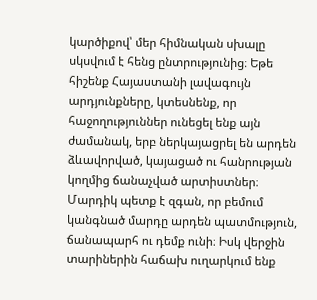կարծիքով՝ մեր հիմնական սխալը սկսվում է հենց ընտրությունից։ Եթե հիշենք Հայաստանի լավագույն արդյունքները, կտեսնենք, որ հաջողություններ ունեցել ենք այն ժամանակ, երբ ներկայացրել են արդեն ձևավորված, կայացած ու հանրության կողմից ճանաչված արտիստներ։ Մարդիկ պետք է զգան, որ բեմում կանգնած մարդը արդեն պատմություն, ճանապարհ ու դեմք ունի։ Իսկ վերջին տարիներին հաճախ ուղարկում ենք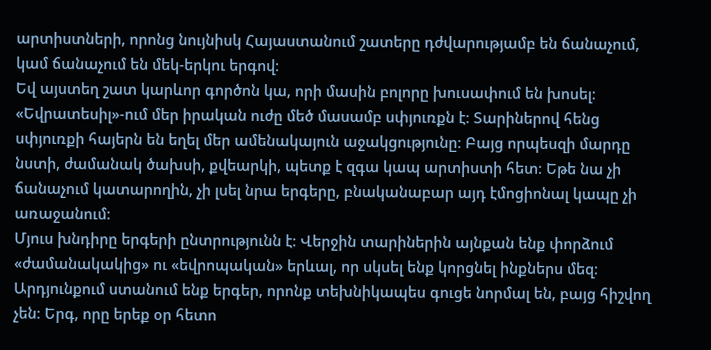արտիստների, որոնց նույնիսկ Հայաստանում շատերը դժվարությամբ են ճանաչում, կամ ճանաչում են մեկ-երկու երգով։
Եվ այստեղ շատ կարևոր գործոն կա, որի մասին բոլորը խուսափում են խոսել։ «Եվրատեսիլ»-ում մեր իրական ուժը մեծ մասամբ սփյուռքն է։ Տարիներով հենց սփյուռքի հայերն են եղել մեր ամենակայուն աջակցությունը։ Բայց որպեսզի մարդը նստի, ժամանակ ծախսի, քվեարկի, պետք է զգա կապ արտիստի հետ։ Եթե նա չի ճանաչում կատարողին, չի լսել նրա երգերը, բնականաբար այդ էմոցիոնալ կապը չի առաջանում։
Մյուս խնդիրը երգերի ընտրությունն է։ Վերջին տարիներին այնքան ենք փորձում «ժամանակակից» ու «եվրոպական» երևալ, որ սկսել ենք կորցնել ինքներս մեզ։ Արդյունքում ստանում ենք երգեր, որոնք տեխնիկապես գուցե նորմալ են, բայց հիշվող չեն։ Երգ, որը երեք օր հետո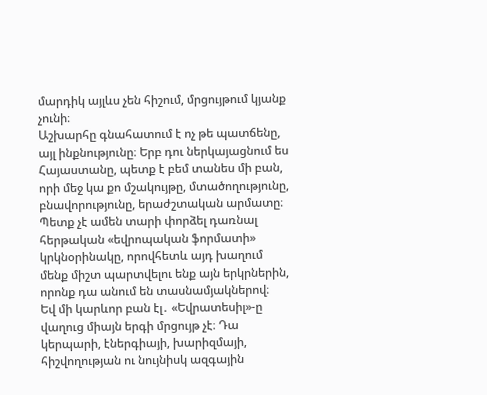մարդիկ այլևս չեն հիշում, մրցույթում կյանք չունի։
Աշխարհը գնահատում է ոչ թե պատճենը, այլ ինքնությունը։ Երբ դու ներկայացնում ես Հայաստանը, պետք է բեմ տանես մի բան, որի մեջ կա քո մշակույթը, մտածողությունը, բնավորությունը, երաժշտական արմատը։ Պետք չէ ամեն տարի փորձել դառնալ հերթական «եվրոպական ֆորմատի» կրկնօրինակը, որովհետև այդ խաղում մենք միշտ պարտվելու ենք այն երկրներին, որոնք դա անում են տասնամյակներով։
Եվ մի կարևոր բան էլ․ «Եվրատեսիլ»-ը վաղուց միայն երգի մրցույթ չէ։ Դա կերպարի, էներգիայի, խարիզմայի, հիշվողության ու նույնիսկ ազգային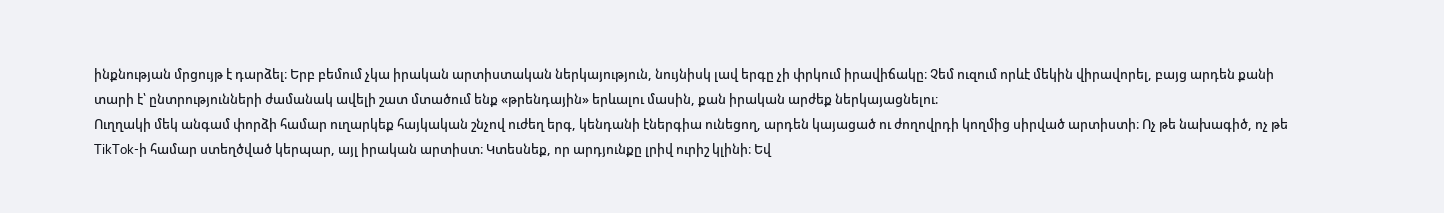ինքնության մրցույթ է դարձել։ Երբ բեմում չկա իրական արտիստական ներկայություն, նույնիսկ լավ երգը չի փրկում իրավիճակը։ Չեմ ուզում որևէ մեկին վիրավորել, բայց արդեն քանի տարի է՝ ընտրությունների ժամանակ ավելի շատ մտածում ենք «թրենդային» երևալու մասին, քան իրական արժեք ներկայացնելու։
Ուղղակի մեկ անգամ փորձի համար ուղարկեք հայկական շնչով ուժեղ երգ, կենդանի էներգիա ունեցող, արդեն կայացած ու ժողովրդի կողմից սիրված արտիստի։ Ոչ թե նախագիծ, ոչ թե TikTok-ի համար ստեղծված կերպար, այլ իրական արտիստ։ Կտեսնեք, որ արդյունքը լրիվ ուրիշ կլինի։ Եվ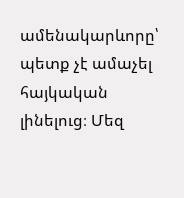ամենակարևորը՝ պետք չէ ամաչել հայկական լինելուց։ Մեզ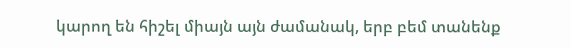կարող են հիշել միայն այն ժամանակ, երբ բեմ տանենք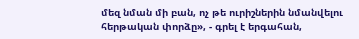մեզ նման մի բան, ոչ թե ուրիշներին նմանվելու հերթական փորձը», - գրել է երգահան,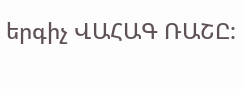երգիչ ՎԱՀԱԳ ՌԱՇԸ: